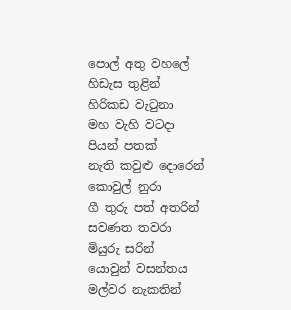පොල් අතු වහලේ
හිඩැස තුළින්
හිරිකඩ වැටුනා
මහ වැහි වටදා
පියන් පතක්
නැති කවුළු දොරෙන්
කොවුල් නුරා
ගී තුරු පත් අතරින්
සවණත තවරා
මියුරු සරින්
යොවුන් වසන්තය
මල්වර නැකතින්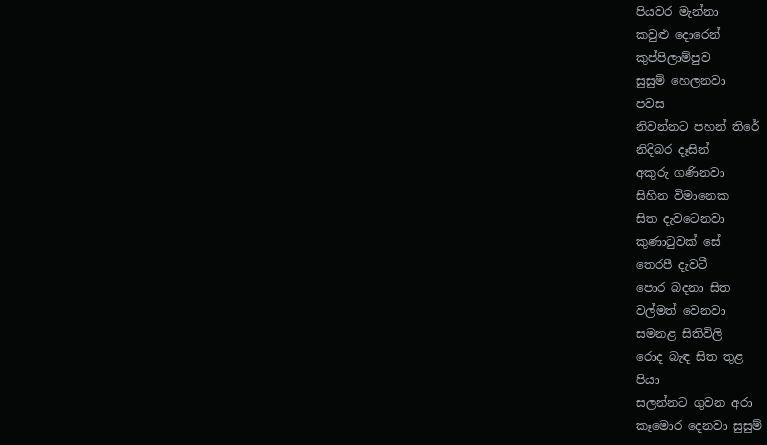පියවර මැන්නා
කවුළු දොරෙන්
කුප්පිලාම්පුව
සුසුම් හෙලනවා
පවස
නිවන්නට පහන් තිරේ
නිදිබර දෑසින්
අකුරු ගණිනවා
සිහින විමානෙක
සිත දැවටෙනවා
කුණාටුවක් සේ
තෙරපී දැවටී
පොර බදනා සිත
වල්මත් වෙනවා
සමනළ සිතිවිලි
රොද බැඳ සිත තුළ
පියා
සලන්නට ගුවන අරා
කෑමොර දෙනවා සුසුම්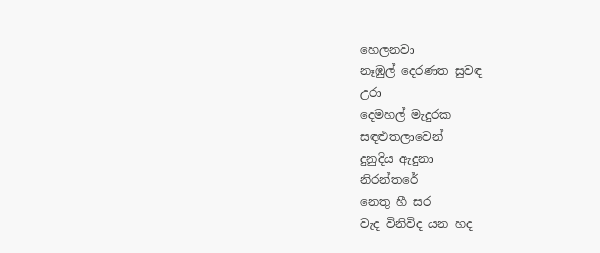හෙලනවා
නෑඹුල් දෙරණත සුවඳ
උරා
දෙමහල් මැදුරක
සඳළුතලාවෙන්
දුනුදිය ඇදුනා
නිරන්තරේ
නෙතු හී සර
වැද විනිවිද යන හද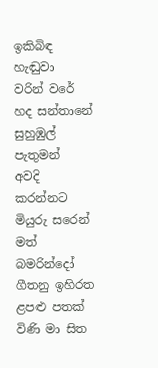ඉකිබිඳ හැඬුවා
වරින් වරේ
හද සන්තානේ සුහුඹුල් පැතුමන්
අවදි කරන්නට මියුරු සරෙන්
මත් බමරින්දෝ ගීතනු ඉහිරත
ළපළු පතක් විණි මා සිත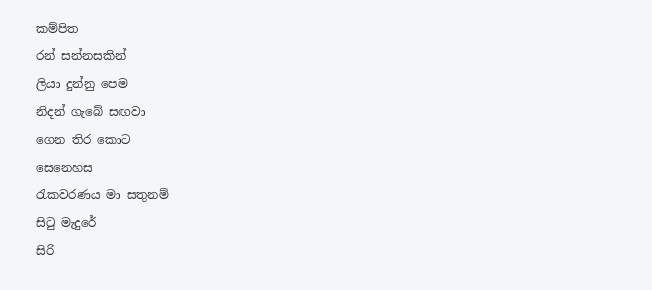කම්පිත
රන් සන්නසකින්
ලියා දුන්නු පෙම
නිදන් ගැබේ සඟවා
ගෙන තිර කොට
සෙනෙහස
රැකවරණය මා සතුනම්
සිටු මැදුරේ
සිරි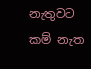නැතුවට කම් නැත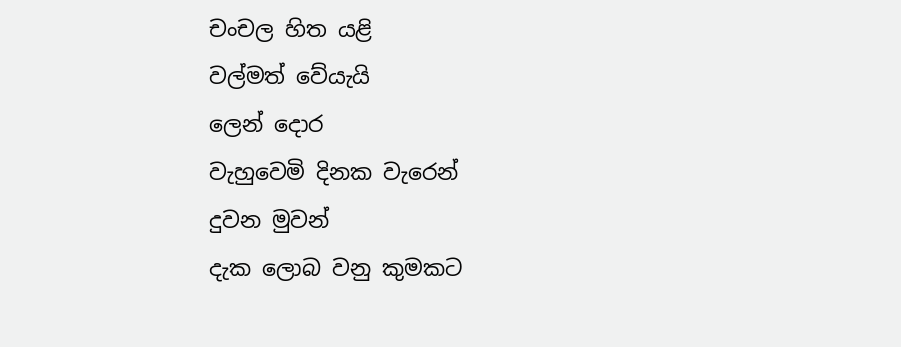චංචල හිත යළි
වල්මත් වේයැයි
ලෙන් දොර
වැහුවෙමි දිනක වැරෙන්
දුවන මුවන්
දැක ලොබ වනු කුමකට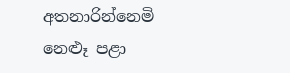අතනාරින්නෙමි
නෙළූ පළා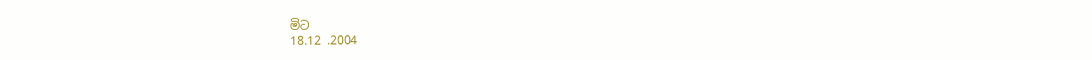මිට
18.12 .2004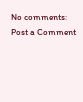No comments:
Post a Comment